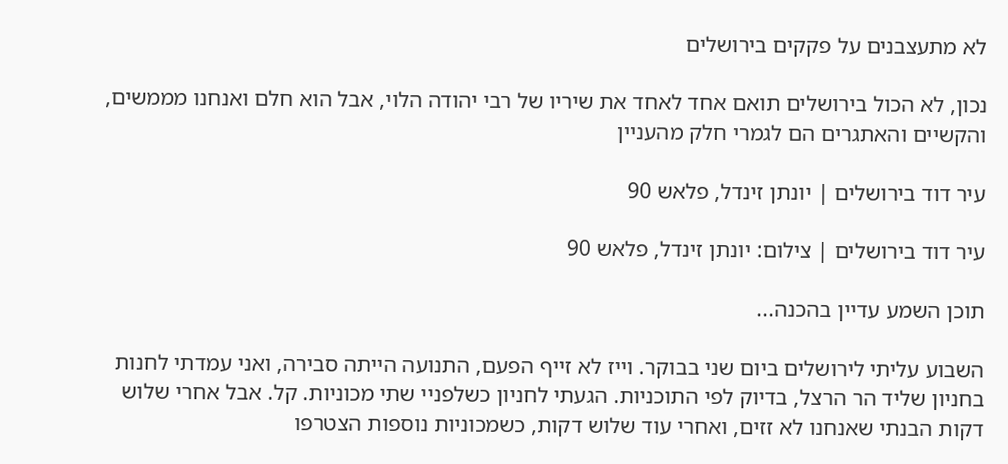לא מתעצבנים על פקקים בירושלים

נכון, לא הכול בירושלים תואם אחד לאחד את שיריו של רבי יהודה הלוי, אבל הוא חלם ואנחנו מממשים, והקשיים והאתגרים הם לגמרי חלק מהעניין

עיר דוד בירושלים | יונתן זינדל, פלאש 90

עיר דוד בירושלים | צילום: יונתן זינדל, פלאש 90

תוכן השמע עדיין בהכנה...

השבוע עליתי לירושלים ביום שני בבוקר. וייז לא זייף הפעם, התנועה הייתה סבירה, ואני עמדתי לחנות בחניון שליד הר הרצל, בדיוק לפי התוכניות. הגעתי לחניון כשלפניי שתי מכוניות. קל. אבל אחרי שלוש דקות הבנתי שאנחנו לא זזים, ואחרי עוד שלוש דקות, כשמכוניות נוספות הצטרפו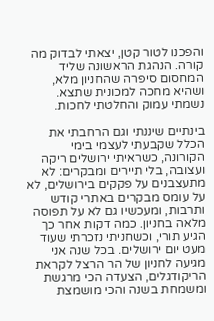והפכנו לטור קטן, יצאתי לבדוק מה קורה. הנהגת הראשונה שליד המחסום סיפרה שהחניון מלא, ושהיא מחכה למכונית שתצא. נשמתי עמוק והחלטתי לחכות.

בינתיים שיננתי וגם הרחבתי את הכלל שקבעתי לעצמי בימי הקורונה, כשראיתי ירושלים ריקה ועצובה, בלי תיירים ומבקרים: לא מתעצבנים על פקקים בירושלים, לא על עומס מבקרים באתרי קודש ותרבות, ומעכשיו גם לא על תפוסה מלאה בחניון. כמה דקות אחר כך הגיע תורי, וכשחניתי נזכרתי שעוד מעט יום ירושלים. בכל שנה אני מגיעה לחניון של הר הרצל לקראת הריקודגלים, הצעדה הכי מרגשת ומשמחת בשנה והכי מושמצת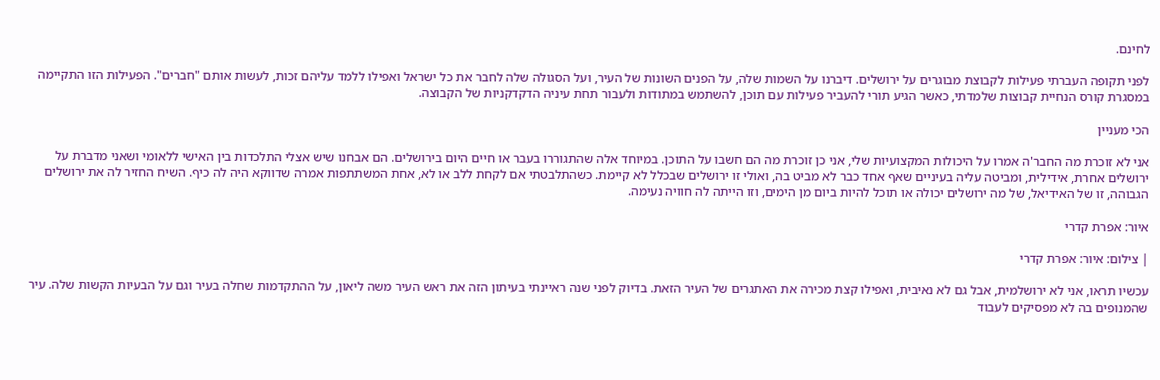לחינם.

לפני תקופה העברתי פעילות לקבוצת מבוגרים על ירושלים. דיברנו על השמות שלה, על הפנים השונות של העיר, ועל הסגולה שלה לחבר את כל ישראל ואפילו ללמד עליהם זכות, לעשות אותם "חברים". הפעילות הזו התקיימה במסגרת קורס הנחיית קבוצות שלמדתי, כאשר הגיע תורי להעביר פעילות עם תוכן, להשתמש במתודות ולעבור תחת עיניה הדקדקניות של הקבוצה.

הכי מעניין

אני לא זוכרת מה החבר'ה אמרו על היכולות המקצועיות שלי, אני כן זוכרת מה הם חשבו על התוכן. במיוחד אלה שהתגוררו בעבר או חיים היום בירושלים. הם אבחנו שיש אצלי התלכדות בין האישי ללאומי ושאני מדברת על ירושלים אחרת, אידילית, ומביטה עליה בעיניים שאף אחד כבר לא מביט בה, ואולי זו ירושלים שבכלל לא קיימת. כשהתלבטתי אם לקחת ללב או לא, אחת המשתתפות אמרה שדווקא היה לה כיף. השיח החזיר לה את ירושלים הגבוהה, זו של האידיאל, של מה ירושלים יכולה או תוכל להיות ביום מן הימים, וזו הייתה לה חוויה נעימה.

איור: אפרת קדרי

| צילום: איור: אפרת קדרי

עכשיו תראו, אני לא ירושלמית, אבל גם לא נאיבית, ואפילו קצת מכירה את האתגרים של העיר הזאת. בדיוק לפני שנה ראיינתי בעיתון הזה את ראש העיר משה ליאון, על ההתקדמות שחלה בעיר וגם על הבעיות הקשות שלה. עיר שהמנופים בה לא מפסיקים לעבוד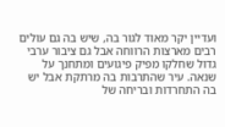ועדיין יקר מאוד לגור בה, שיש בה גם עולים רבים מארצות הרווחה אבל גם ציבור ערבי גדול שחלקו מפיק פיגועים ומתחנך על שנאה. עיר שהתרבות בה מרתקת אבל יש בה התחרדות ובריחה של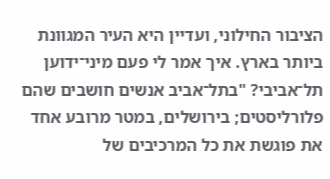הציבור החילוני, ועדיין היא העיר המגוונת ביותר בארץ. איך אמר לי פעם מיני־ידוען תל־אביבי? "בתל־אביב אנשים חושבים שהם פלורליסטים; בירושלים, במטר מרובע אחד את פוגשת את כל המרכיבים של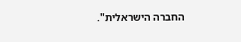החברה הישראלית".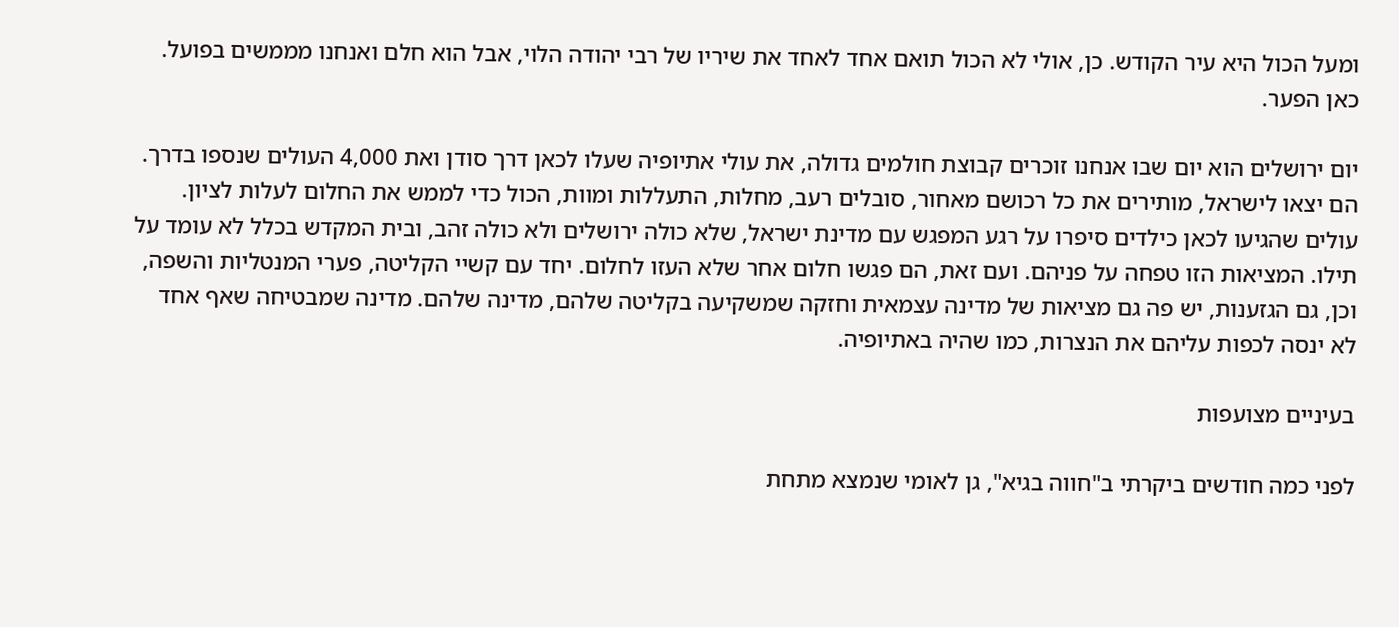ומעל הכול היא עיר הקודש. כן, אולי לא הכול תואם אחד לאחד את שיריו של רבי יהודה הלוי, אבל הוא חלם ואנחנו מממשים בפועל. כאן הפער.

יום ירושלים הוא יום שבו אנחנו זוכרים קבוצת חולמים גדולה, את עולי אתיופיה שעלו לכאן דרך סודן ואת 4,000 העולים שנספו בדרך. הם יצאו לישראל, מותירים את כל רכושם מאחור, סובלים רעב, מחלות, התעללות ומוות, הכול כדי לממש את החלום לעלות לציון. עולים שהגיעו לכאן כילדים סיפרו על רגע המפגש עם מדינת ישראל, שלא כולה ירושלים ולא כולה זהב, ובית המקדש בכלל לא עומד על תילו. המציאות הזו טפחה על פניהם. ועם זאת, הם פגשו חלום אחר שלא העזו לחלום. יחד עם קשיי הקליטה, פערי המנטליות והשפה, וכן, גם הגזענות, יש פה גם מציאות של מדינה עצמאית וחזקה שמשקיעה בקליטה שלהם, מדינה שלהם. מדינה שמבטיחה שאף אחד לא ינסה לכפות עליהם את הנצרות, כמו שהיה באתיופיה.

בעיניים מצועפות

לפני כמה חודשים ביקרתי ב"חווה בגיא", גן לאומי שנמצא מתחת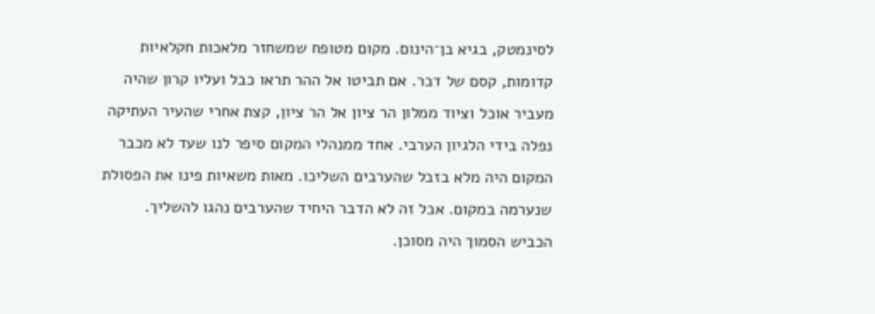לסינמטק, בגיא בן־הינום. מקום מטופח שמשחזר מלאכות חקלאיות קדומות, קסם של דבר. אם תביטו אל ההר תראו כבל ועליו קרון שהיה מעביר אוכל וציוד ממלון הר ציון אל הר ציון, קצת אחרי שהעיר העתיקה נפלה בידי הלגיון הערבי. אחד ממנהלי המקום סיפר לנו שעד לא מכבר המקום היה מלא בזבל שהערבים השליכו. מאות משאיות פינו את הפסולת שנערמה במקום. אבל זה לא הדבר היחיד שהערבים נהגו להשליך. הכביש הסמוך היה מסוכן.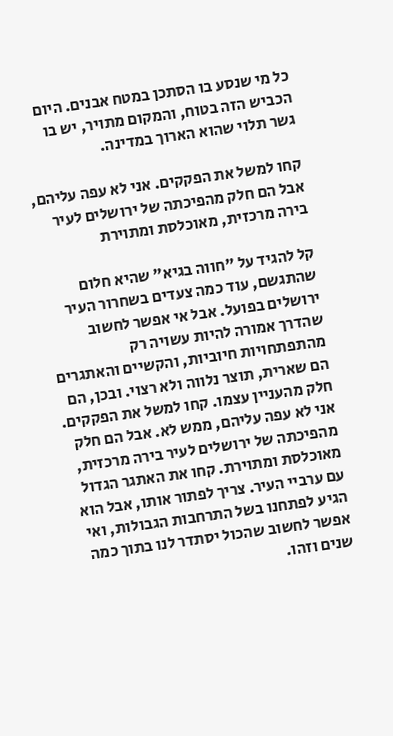כל מי שנסע בו הסתכן במטח אבנים. היום הכביש הזה בטוח, והמקום מתויר, יש בו גשר תלוי שהוא הארוך במדינה.

קחו למשל את הפקקים. אני לא עפה עליהם, אבל הם חלק מהפיכתה של ירושלים לעיר בירה מרכזית, מאוכלסת ומתוירת

קל להגיד על "חווה בגיא" שהיא חלום שהתגשם, עוד כמה צעדים בשחרור העיר ירושלים בפועל. אבל אי אפשר לחשוב שהדרך אמורה להיות עשויה רק מהתפתחויות חיוביות, והקשיים והאתגרים הם שארית, תוצר נלווה ולא רצוי. ובכן, הם חלק מהעניין עצמו. קחו למשל את הפקקים. אני לא עפה עליהם, ממש לא. אבל הם חלק מהפיכתה של ירושלים לעיר בירה מרכזית, מאוכלסת ומתוירת. קחו את האתגר הגדול עם ערביי העיר. צריך לפתור אותו, אבל הוא הגיע לפתחנו בשל התרחבות הגבולות, ואי אפשר לחשוב שהכול יסתדר לנו בתוך כמה שנים וזהו.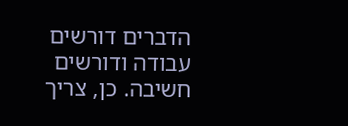הדברים דורשים עבודה ודורשים חשיבה. כן, צריך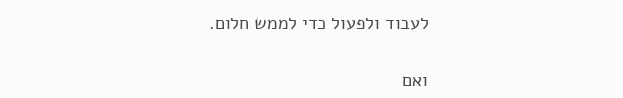לעבוד ולפעול כדי לממש חלום.

ואם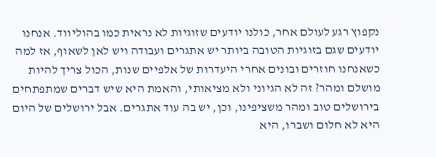נקפוץ רגע לעולם אחר, כולנו יודעים שזוגיות לא נראית כמו בהוליווד. אנחנו יודעים שגם בזוגיות הטובה ביותר יש אתגרים ועבודה ויש לאן לשאוף, אז למה כשאנחנו חוזרים ובונים אחרי היעדרות של אלפיים שנות, הכול צריך להיות מושלם ומהר? זה לא הגיוני ולא מציאותי, והאמת היא שיש דברים שמתפתחים בירושלים טוב ומהר משציפינו, וכן, יש בה עוד אתגרים. אבל ירושלים של היום היא לא חלום ושברו, היא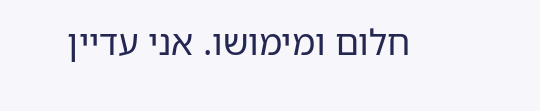חלום ומימושו. אני עדיין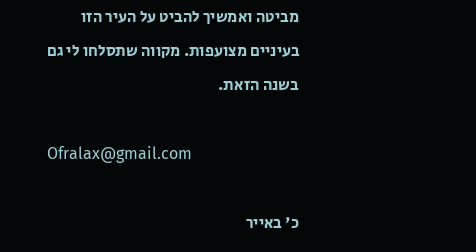מביטה ואמשיך להביט על העיר הזו בעיניים מצועפות. מקווה שתסלחו לי גם בשנה הזאת.

Ofralax@gmail.com

כ' באייר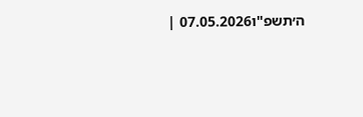ה׳תשפ"ו07.05.2026 |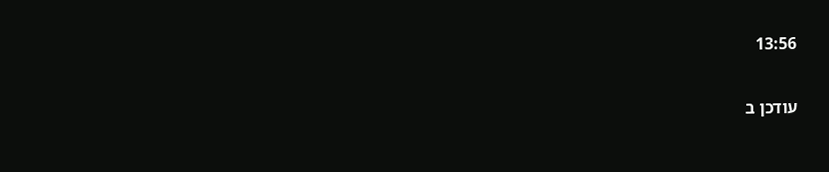13:56

עודכן ב